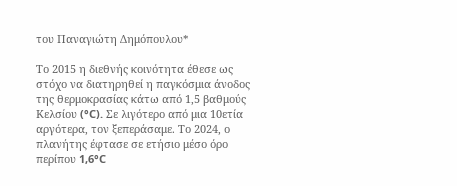του Παναγιώτη Δημόπουλου*

Το 2015 η διεθνής κοινότητα έθεσε ως στόχο να διατηρηθεί η παγκόσμια άνοδος της θερμοκρασίας κάτω από 1,5 βαθμούς Κελσίου (°C). Σε λιγότερο από μια 10ετία αργότερα, τον ξεπεράσαμε. Το 2024, ο πλανήτης έφτασε σε ετήσιο μέσο όρο περίπου 1,6°C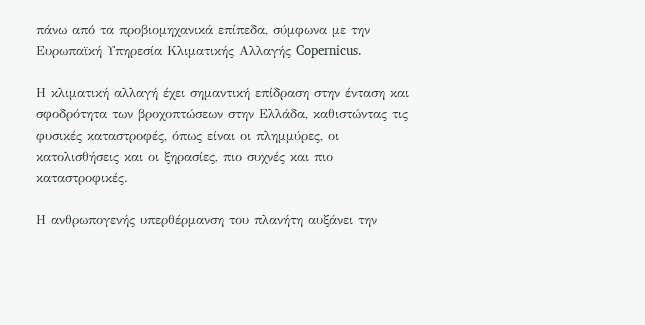πάνω από τα προβιομηχανικά επίπεδα, σύμφωνα με την Ευρωπαϊκή Υπηρεσία Κλιματικής Αλλαγής Copernicus.

Η κλιματική αλλαγή έχει σημαντική επίδραση στην ένταση και σφοδρότητα των βροχοπτώσεων στην Ελλάδα, καθιστώντας τις φυσικές καταστροφές, όπως είναι οι πλημμύρες, οι κατολισθήσεις και οι ξηρασίες, πιο συχνές και πιο καταστροφικές.

Η ανθρωπογενής υπερθέρμανση του πλανήτη αυξάνει την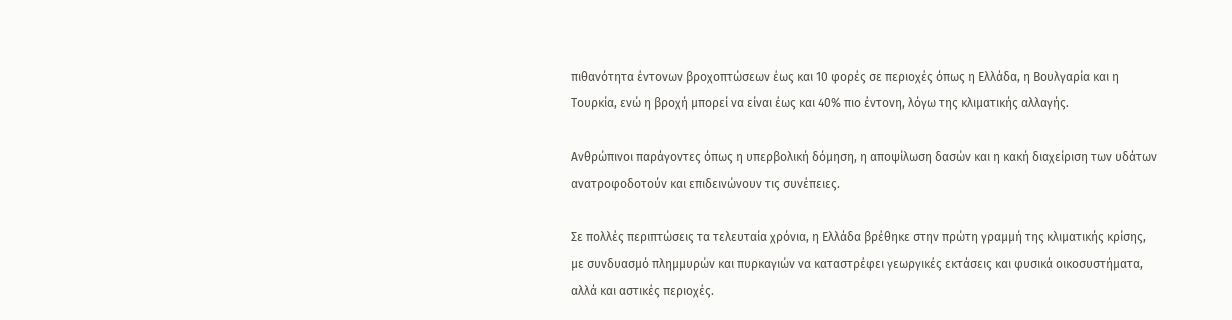πιθανότητα έντονων βροχοπτώσεων έως και 10 φορές σε περιοχές όπως η Ελλάδα, η Βουλγαρία και η Τουρκία, ενώ η βροχή μπορεί να είναι έως και 40% πιο έντονη, λόγω της κλιματικής αλλαγής.

Ανθρώπινοι παράγοντες όπως η υπερβολική δόμηση, η αποψίλωση δασών και η κακή διαχείριση των υδάτων ανατροφοδοτούν και επιδεινώνουν τις συνέπειες.

Σε πολλές περιπτώσεις τα τελευταία χρόνια, η Ελλάδα βρέθηκε στην πρώτη γραμμή της κλιματικής κρίσης, με συνδυασμό πλημμυρών και πυρκαγιών να καταστρέφει γεωργικές εκτάσεις και φυσικά οικοσυστήματα, αλλά και αστικές περιοχές.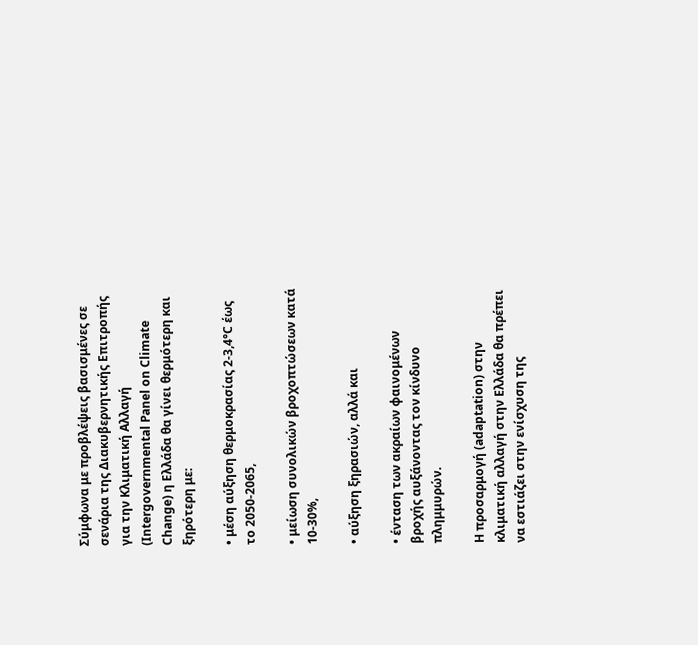Σύμφωνα με προβλέψεις βασισμένες σε σενάρια της Διακυβερνητικής Επιτροπής για την Κλιματική Αλλαγή (Intergovernmental Panel on Climate Change) η Ελλάδα θα γίνει θερμότερη και ξηρότερη με:

• μέση αύξηση θερμοκρασίας 2-3,4°C έως το 2050-2065,

• μείωση συνολικών βροχοπτώσεων κατά 10-30%,

• αύξηση ξηρασιών, αλλά και

• ένταση των ακραίων φαινομένων βροχής αυξάνοντας τον κίνδυνο πλημμυρών.

Η προσαρμογή (adaptation) στην κλιματική αλλαγή στην Ελλάδα θα πρέπει να εστιάζει στην ενίσχυση της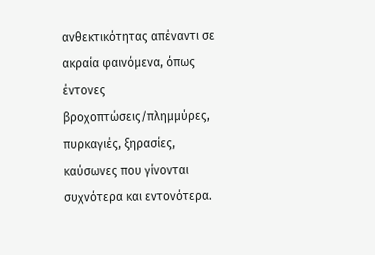ανθεκτικότητας απέναντι σε ακραία φαινόμενα, όπως έντονες βροχοπτώσεις/πλημμύρες, πυρκαγιές, ξηρασίες, καύσωνες που γίνονται συχνότερα και εντονότερα.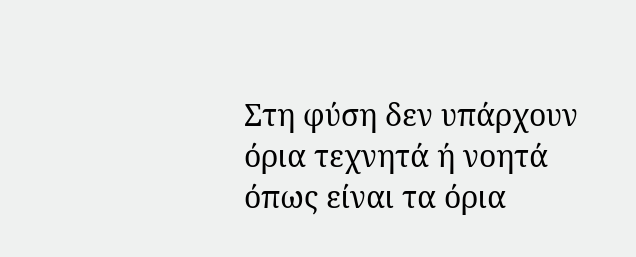Στη φύση δεν υπάρχουν όρια τεχνητά ή νοητά όπως είναι τα όρια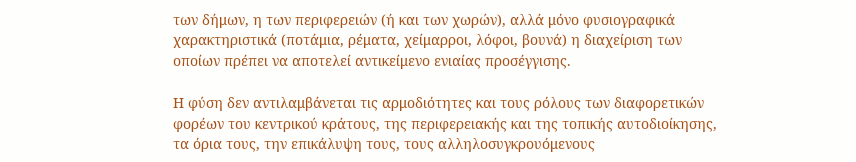των δήμων, η των περιφερειών (ή και των χωρών), αλλά μόνο φυσιογραφικά χαρακτηριστικά (ποτάμια, ρέματα, χείμαρροι, λόφοι, βουνά) η διαχείριση των οποίων πρέπει να αποτελεί αντικείμενο ενιαίας προσέγγισης.

Η φύση δεν αντιλαμβάνεται τις αρμοδιότητες και τους ρόλους των διαφορετικών φορέων του κεντρικού κράτους, της περιφερειακής και της τοπικής αυτοδιοίκησης, τα όρια τους, την επικάλυψη τους, τους αλληλοσυγκρουόμενους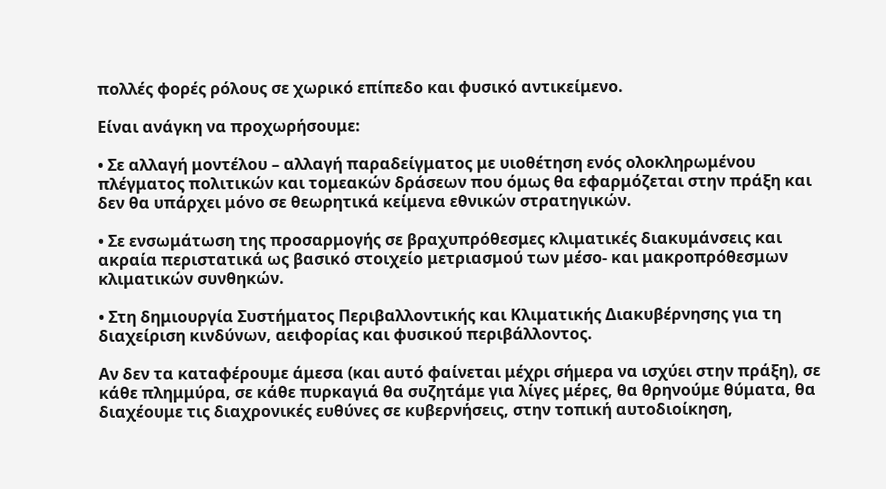πολλές φορές ρόλους σε χωρικό επίπεδο και φυσικό αντικείμενο.

Είναι ανάγκη να προχωρήσουμε:

• Σε αλλαγή μοντέλου – αλλαγή παραδείγματος με υιοθέτηση ενός ολοκληρωμένου πλέγματος πολιτικών και τομεακών δράσεων που όμως θα εφαρμόζεται στην πράξη και δεν θα υπάρχει μόνο σε θεωρητικά κείμενα εθνικών στρατηγικών.

• Σε ενσωμάτωση της προσαρμογής σε βραχυπρόθεσμες κλιματικές διακυμάνσεις και ακραία περιστατικά ως βασικό στοιχείο μετριασμού των μέσο- και μακροπρόθεσμων κλιματικών συνθηκών.

• Στη δημιουργία Συστήματος Περιβαλλοντικής και Κλιματικής Διακυβέρνησης για τη διαχείριση κινδύνων, αειφορίας και φυσικού περιβάλλοντος.

Αν δεν τα καταφέρουμε άμεσα (και αυτό φαίνεται μέχρι σήμερα να ισχύει στην πράξη), σε κάθε πλημμύρα, σε κάθε πυρκαγιά θα συζητάμε για λίγες μέρες, θα θρηνούμε θύματα, θα διαχέουμε τις διαχρονικές ευθύνες σε κυβερνήσεις, στην τοπική αυτοδιοίκηση,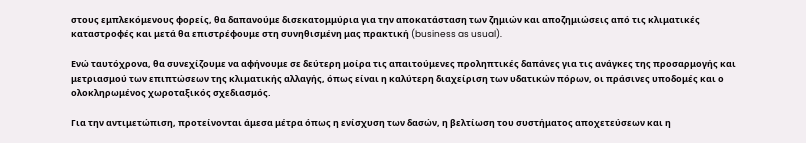στους εμπλεκόμενους φορείς, θα δαπανούμε δισεκατομμύρια για την αποκατάσταση των ζημιών και αποζημιώσεις από τις κλιματικές καταστροφές και μετά θα επιστρέφουμε στη συνηθισμένη μας πρακτική (business as usual).

Ενώ ταυτόχρονα, θα συνεχίζουμε να αφήνουμε σε δεύτερη μοίρα τις απαιτούμενες προληπτικές δαπάνες για τις ανάγκες της προσαρμογής και μετριασμού των επιπτώσεων της κλιματικής αλλαγής, όπως είναι η καλύτερη διαχείριση των υδατικών πόρων, οι πράσινες υποδομές και ο ολοκληρωμένος χωροταξικός σχεδιασμός.

Για την αντιμετώπιση, προτείνονται άμεσα μέτρα όπως η ενίσχυση των δασών, η βελτίωση του συστήματος αποχετεύσεων και η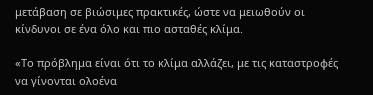μετάβαση σε βιώσιμες πρακτικές, ώστε να μειωθούν οι κίνδυνοι σε ένα όλο και πιο ασταθές κλίμα.

«Το πρόβλημα είναι ότι το κλίμα αλλάζει, με τις καταστροφές να γίνονται ολοένα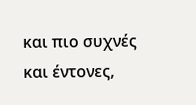και πιο συχνές και έντονες,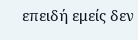επειδή εμείς δεν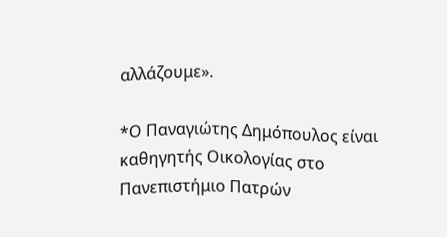αλλάζουμε».

*Ο Παναγιώτης Δημόπουλος είναι καθηγητής Οικολογίας στο Πανεπιστήμιο Πατρών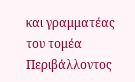και γραμματέας του τομέα Περιβάλλοντος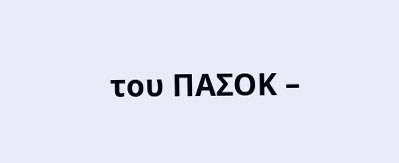του ΠΑΣΟΚ –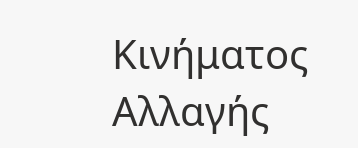Κινήματος Αλλαγής